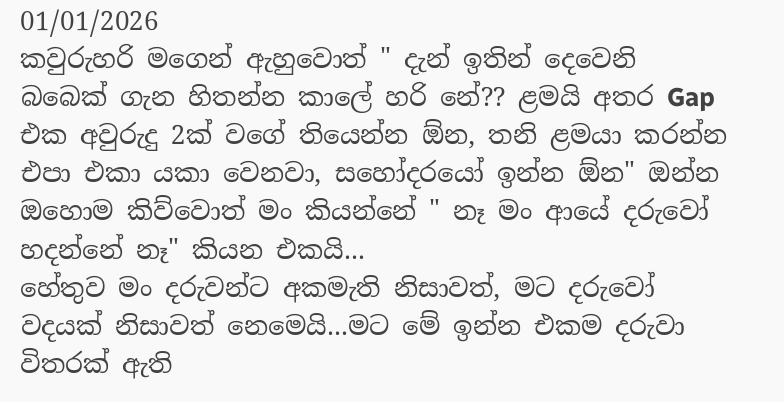01/01/2026
කවුරුහරි මගෙන් ඇහුවොත් " දැන් ඉතින් දෙවෙනි බබෙක් ගැන හිතන්න කාලේ හරි නේ?? ළමයි අතර Gap එක අවුරුදු 2ක් වගේ තියෙන්න ඕන, තනි ළමයා කරන්න එපා එකා යකා වෙනවා, සහෝදරයෝ ඉන්න ඕන" ඔන්න ඔහොම කිව්වොත් මං කියන්නේ " නෑ මං ආයේ දරුවෝ හදන්නේ නෑ" කියන එකයි...
හේතුව මං දරුවන්ට අකමැති නිසාවත්, මට දරුවෝ වදයක් නිසාවත් නෙමෙයි...මට මේ ඉන්න එකම දරුවා විතරක් ඇති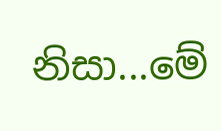නිසා...මේ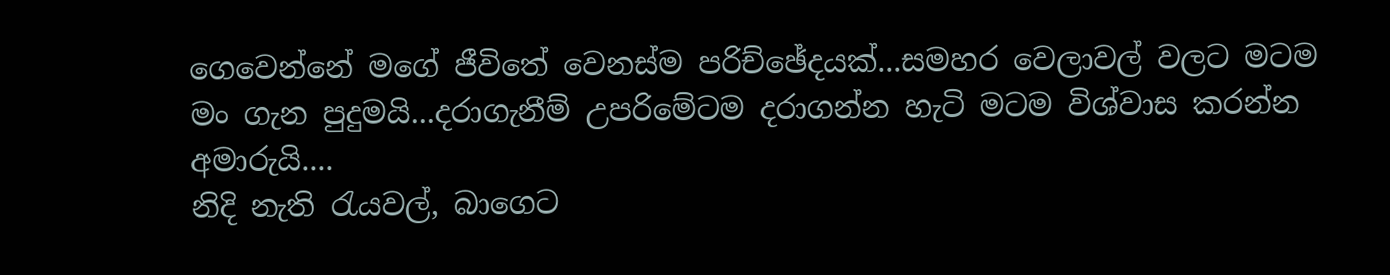ගෙවෙන්නේ මගේ ජීවිතේ වෙනස්ම පරිච්ඡේදයක්...සමහර වෙලාවල් වලට මටම මං ගැන පුදුමයි...දරාගැනීම් උපරිමේටම දරාගන්න හැටි මටම විශ්වාස කරන්න අමාරුයි....
නිදි නැති රැයවල්, බාගෙට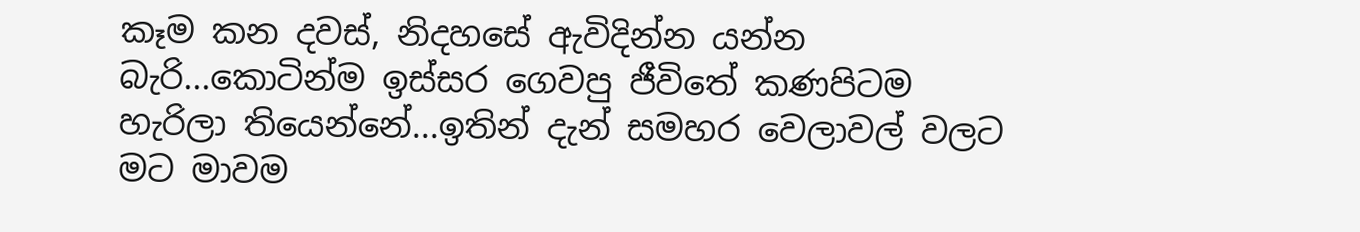කෑම කන දවස්, නිදහසේ ඇවිදින්න යන්න බැරි...කොටින්ම ඉස්සර ගෙවපු ජීවිතේ කණපිටම හැරිලා තියෙන්නේ...ඉතින් දැන් සමහර වෙලාවල් වලට මට මාවම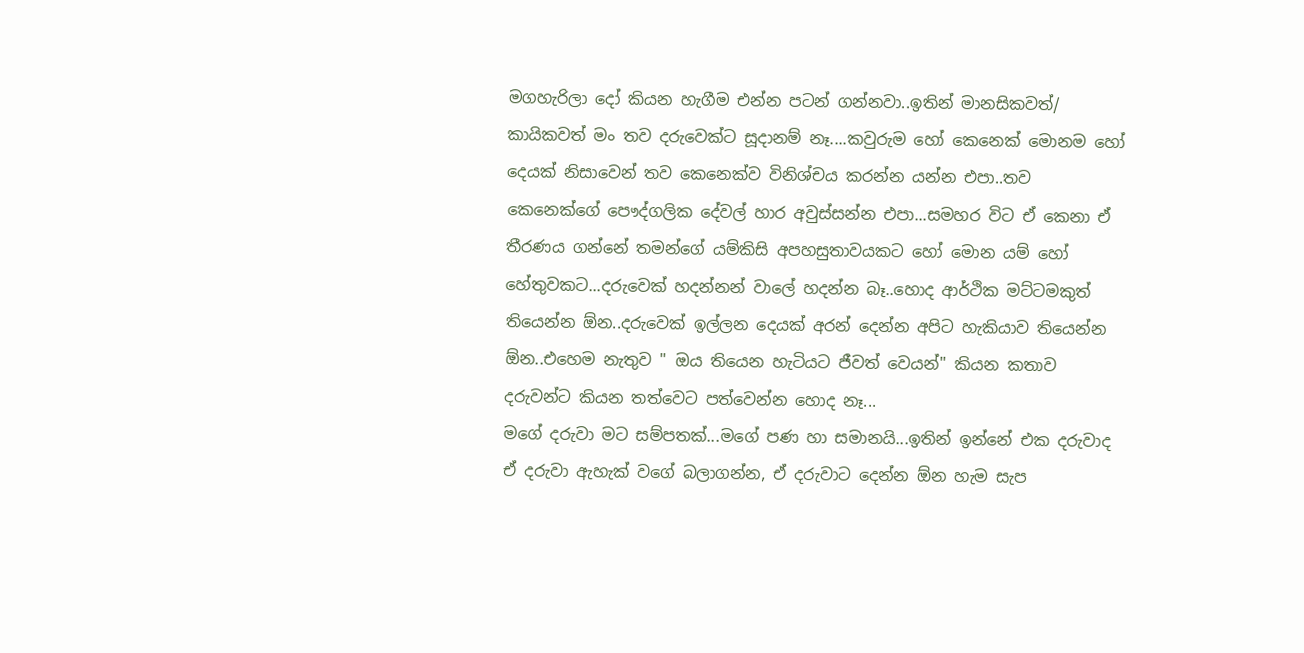මගහැරිලා දෝ කියන හැගීම එන්න පටන් ගන්නවා..ඉතින් මානසිකවත්/ කායිකවත් මං තව දරුවෙක්ට සූදානම් නෑ....කවුරුම හෝ කෙනෙක් මොනම හෝ දෙයක් නිසාවෙන් තව කෙනෙක්ව විනිශ්චය කරන්න යන්න එපා..තව කෙනෙක්ගේ පෞද්ගලික දේවල් හාර අවුස්සන්න එපා...සමහර විට ඒ කෙනා ඒ තීරණය ගන්නේ තමන්ගේ යම්කිසි අපහසුතාවයකට හෝ මොන යම් හෝ හේතුවකට...දරුවෙක් හදන්නන් වාලේ හදන්න බෑ..හොද ආර්ථික මට්ටමකුත් තියෙන්න ඕන..දරුවෙක් ඉල්ලන දෙයක් අරන් දෙන්න අපිට හැකියාව තියෙන්න ඕන..එහෙම නැතුව " ඔය තියෙන හැටියට ජීවත් වෙයන්" කියන කතාව දරුවන්ට කියන තත්වෙට පත්වෙන්න හොද නෑ...
මගේ දරුවා මට සම්පතක්...මගේ පණ හා සමානයි...ඉතින් ඉන්නේ එක දරුවාද ඒ දරුවා ඇහැක් වගේ බලාගන්න, ඒ දරුවාට දෙන්න ඕන හැම සැප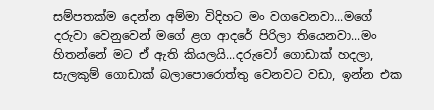සම්පතක්ම දෙන්න අම්මා විදිහට මං වගවෙනවා...මගේ දරුවා වෙනුවෙන් මගේ ළග ආදරේ පිරිලා තියෙනවා...මං හිතන්නේ මට ඒ ඇති කියලයි...දරුවෝ ගොඩාක් හදලා, සැලකුම් ගොඩාක් බලාපොරොත්තු වෙනවට වඩා, ඉන්න එක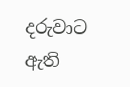දරුවාට ඇති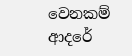වෙනකම් ආදරේ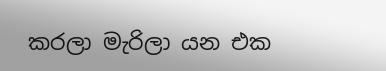කරලා මැරිලා යන එක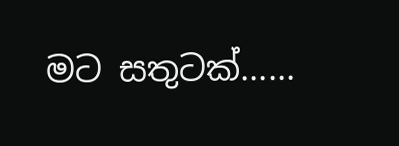මට සතුටක්......